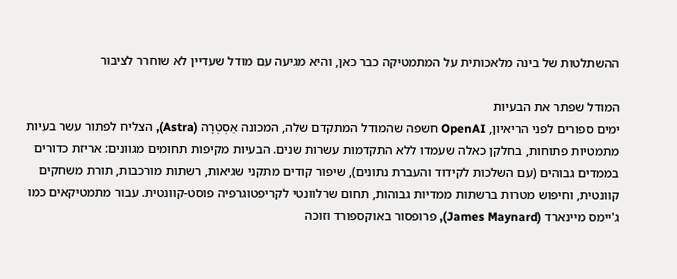ההשתלטות של בינה מלאכותית על המתמטיקה כבר כאן, והיא מגיעה עם מודל שעדיין לא שוחרר לציבור

המודל שפתר את הבעיות
ימים ספורים לפני הריאיון, OpenAI חשפה שהמודל המתקדם שלה, המכונה אַסְטְרָה (Astra), הצליח לפתור עשר בעיות מתמטיות פתוחות, בחלקן כאלה שעמדו ללא התקדמות עשרות שנים. הבעיות מקיפות תחומים מגוונים: אריזת כדורים בממדים גבוהים (עם השלכות לקידוד והעברת נתונים), שיפור קודים מתקני שגיאות, רשתות מורכבות, תורת משחקים קוונטית, וחיפוש מטרות ברשתות ממדיות גבוהות, תחום שרלוונטי לקריפטוגרפיה פוסט-קוונטית. עבור מתמטיקאים כמו ג'יימס מיינארד (James Maynard), פרופסור באוקספורד וזוכה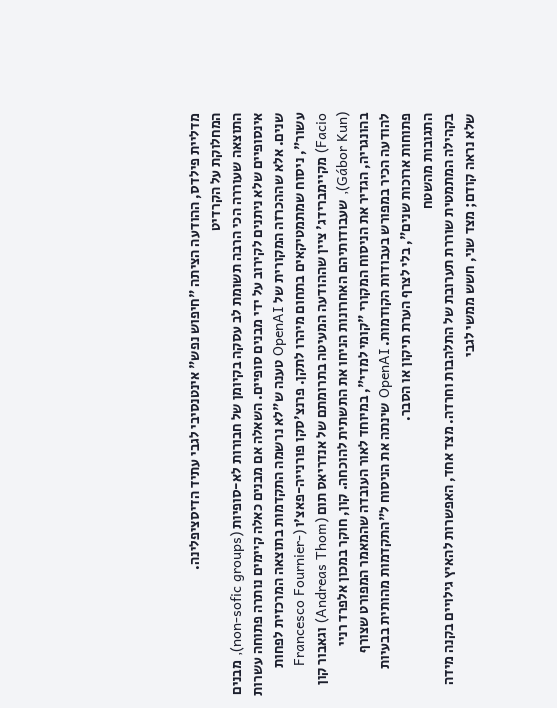מדליית פילדס, ההודעה הציתה "חיפוש נפש" אינטנסיבי לגבי עתיד הדיסציפלינה.
המחלוקת על הקרדיט
התוצאה שעוררה הכי הרבה תשומת לב עסקה בקיומן של חבורות לא-סופיות (non-sofic groups), מבנים אינסופיים שלא ניתנים לקירוב על ידי מבנים סופיים. השאלה אם מבנים כאלה קיימים נותרה פתוחה עשרות שנים. אלא שההכרזה המקורית של OpenAI טענה ש"לא נרשמה התקדמות בתוצאה המרכזית לפחות עשור", ניסוח שמתמטיקאים בתחום מיהרו לתקן. פרנצ'סקו פורנייה-פאצ'ו (Francesco Fournier-Facio) מקיימברידג' ציין שההודעה המעיטה בתרומתם של אנדריאס תום (Andreas Thom) וגאבור קון (Gábor Kun), שעבודותיהם האחרונות הניחו את התשתית להוכחה. קון, חוקר במכון אלפרד רניי בהונגריה, הגדיר את הניסוח המקורי "קומי למדי", במיוחד לאור העובדה שהמאמר המפורט שצורף להודעה הכיר במפורש בעבודות הקודמות. OpenAI שינתה את הניסוח ל"התקדמות מהותית בבעיות פתוחות ארוכות שנים", בלי לצרף הערת תיקון או הסבר.
התגובות מהשטח
בקהילה המתמטית שוררת תערובת של התלהבות וחרדה. מצד אחד, האפשרות להאיץ גילויים בקנה מידה שלא נראה קודם; מצד שני, חשש ממשי לגבי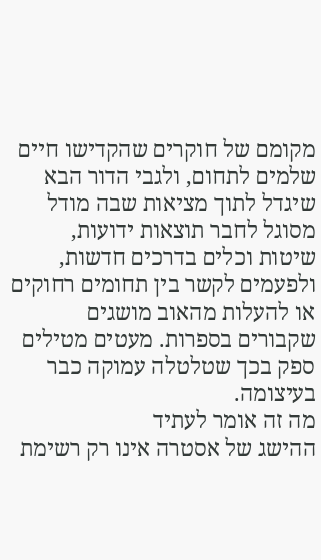מקומם של חוקרים שהקדישו חיים שלמים לתחום, ולגבי הדור הבא שיגדל לתוך מציאות שבה מודל מסוגל לחבר תוצאות ידועות, שיטות וכלים בדרכים חדשות, ולפעמים לקשר בין תחומים רחוקים או להעלות מהאוב מושגים שקבורים בספרות. מעטים מטילים ספק בכך שטלטלה עמוקה כבר בעיצומה.
מה זה אומר לעתיד
ההישג של אסטרה אינו רק רשימת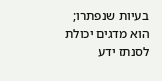בעיות שנפתרו; הוא מדגים יכולת לסנתז ידע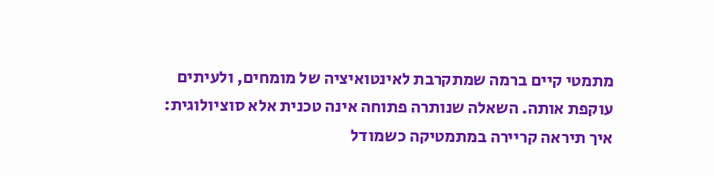מתמטי קיים ברמה שמתקרבת לאינטואיציה של מומחים, ולעיתים עוקפת אותה. השאלה שנותרה פתוחה אינה טכנית אלא סוציולוגית: איך תיראה קריירה במתמטיקה כשמודל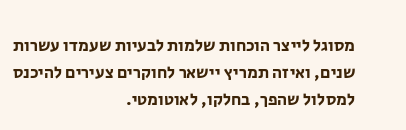מסוגל לייצר הוכחות שלמות לבעיות שעמדו עשרות שנים, ואיזה תמריץ יישאר לחוקרים צעירים להיכנס למסלול שהפך, בחלקו, לאוטומטי.